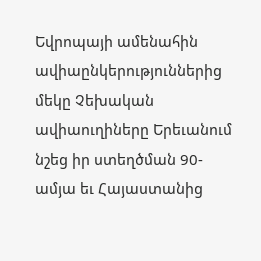Եվրոպայի ամենահին ավիաընկերություններից մեկը Չեխական ավիաուղիները Երեւանում նշեց իր ստեղծման 90-ամյա եւ Հայաստանից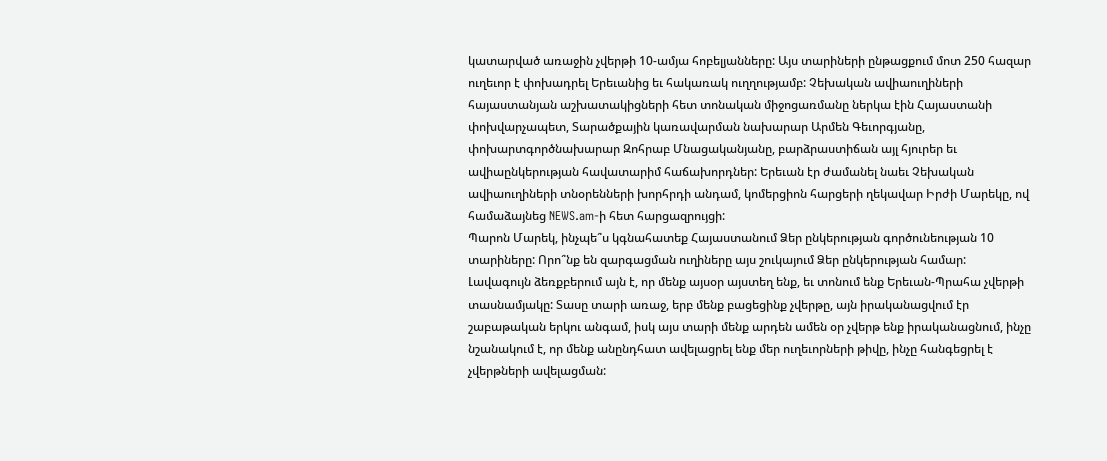կատարված առաջին չվերթի 10-ամյա հոբելյանները: Այս տարիների ընթացքում մոտ 250 հազար ուղեւոր է փոխադրել Երեւանից եւ հակառակ ուղղությամբ: Չեխական ավիաուղիների հայաստանյան աշխատակիցների հետ տոնական միջոցառմանը ներկա էին Հայաստանի փոխվարչապետ, Տարածքային կառավարման նախարար Արմեն Գեւորգյանը, փոխարտգործնախարար Զոհրաբ Մնացականյանը, բարձրաստիճան այլ հյուրեր եւ ավիաընկերության հավատարիմ հաճախորդներ: Երեւան էր ժամանել նաեւ Չեխական ավիաուղիների տնօրենների խորհրդի անդամ, կոմերցիոն հարցերի ղեկավար Իրժի Մարեկը, ով համաձայնեց NEWS.am-ի հետ հարցազրույցի:
Պարոն Մարեկ, ինչպե՞ս կգնահատեք Հայաստանում Ձեր ընկերության գործունեության 10 տարիները: Որո՞նք են զարգացման ուղիները այս շուկայում Ձեր ընկերության համար:
Լավագույն ձեռքբերում այն է, որ մենք այսօր այստեղ ենք, եւ տոնում ենք Երեւան-Պրահա չվերթի տասնամյակը: Տասը տարի առաջ, երբ մենք բացեցինք չվերթը, այն իրականացվում էր շաբաթական երկու անգամ, իսկ այս տարի մենք արդեն ամեն օր չվերթ ենք իրականացնում, ինչը նշանակում է, որ մենք անընդհատ ավելացրել ենք մեր ուղեւորների թիվը, ինչը հանգեցրել է չվերթների ավելացման: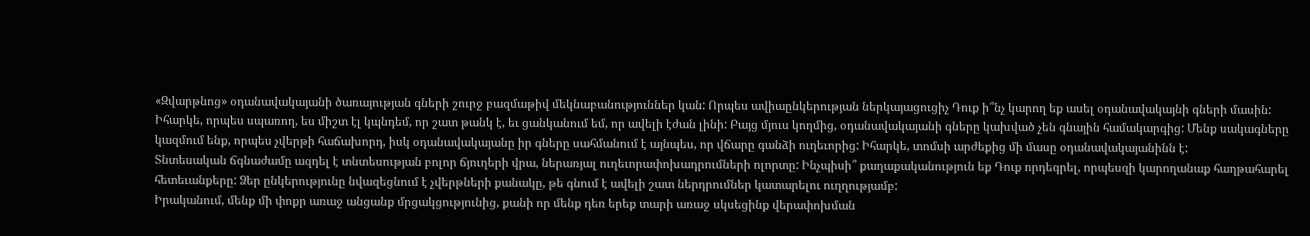«Զվարթնոց» օդանավակայանի ծառայության գների շուրջ բազմաթիվ մեկնաբանություններ կան: Որպես ավիաընկերության ներկայացուցիչ Դուք ի՞նչ կարող եք ասել օդանավակայնի գների մասին:
Իհարկե, որպես սպառող, ես միշտ էլ կպնդեմ, որ շատ թանկ է, եւ ցանկանում եմ, որ ավելի էժան լինի: Բայց մյուս կողմից, օդանավակայանի գները կախված չեն գնային համակարգից: Մենք սակագները կազմում ենք, որպես չվերթի հաճախորդ, իսկ օդանավակայանը իր գները սահմանում է այնպես, որ վճարը գանձի ուղեւորից: Իհարկե, տոմսի արժեքից մի մասը օդանավակայանինն է:
Տնտեսական ճգնաժամը ազդել է տնտեսության բոլոր ճյուղերի վրա, ներառյալ ուղեւորափոխադրումների ոլորտը: Ինչպիսի՞ քաղաքականություն եք Դուք որդեգրել, որպեսզի կարողանաք հաղթահարել հետեւանքերը: Ձեր ընկերությունը նվազեցնում է չվերթների քանակը, թե գնում է ավելի շատ ներդրումներ կատարելու ուղղությամբ:
Իրականում, մենք մի փոքր առաջ անցանք մրցակցությունից, քանի որ մենք դեռ երեք տարի առաջ սկսեցինք վերափոխման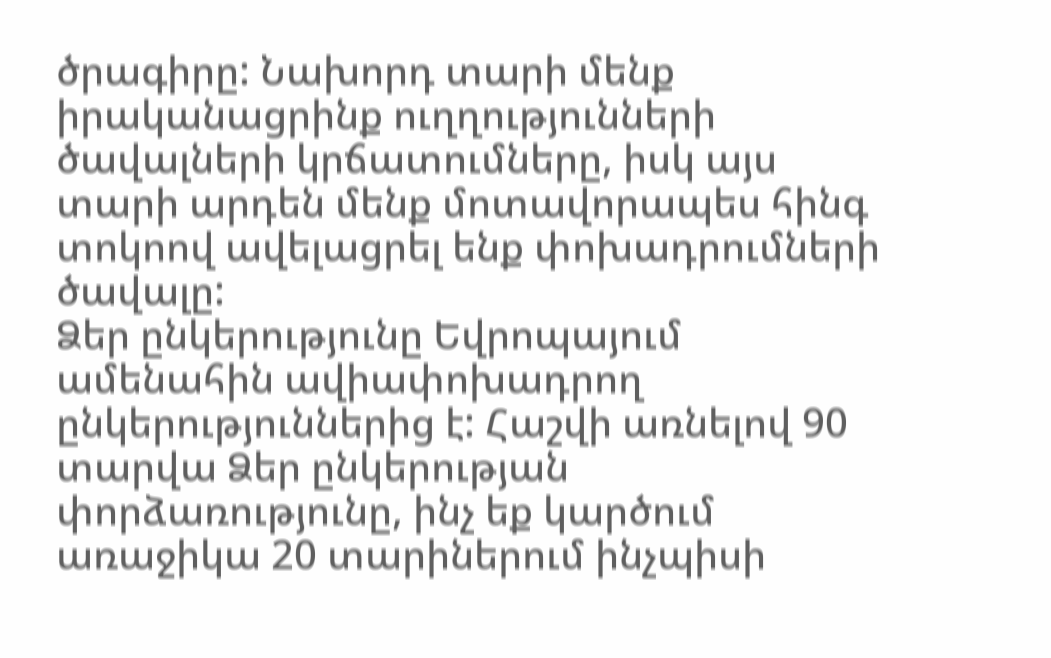ծրագիրը: Նախորդ տարի մենք իրականացրինք ուղղությունների ծավալների կրճատումները, իսկ այս տարի արդեն մենք մոտավորապես հինգ տոկոով ավելացրել ենք փոխադրումների ծավալը:
Ձեր ընկերությունը Եվրոպայում ամենահին ավիափոխադրող ընկերություններից է: Հաշվի առնելով 90 տարվա Ձեր ընկերության փորձառությունը, ինչ եք կարծում առաջիկա 20 տարիներում ինչպիսի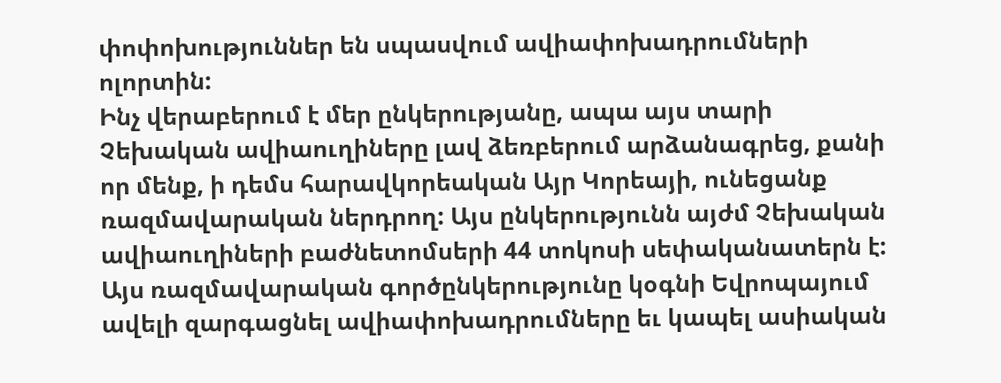փոփոխություններ են սպասվում ավիափոխադրումների ոլորտին:
Ինչ վերաբերում է մեր ընկերությանը, ապա այս տարի Չեխական ավիաուղիները լավ ձեռբերում արձանագրեց, քանի որ մենք, ի դեմս հարավկորեական Այր Կորեայի, ունեցանք ռազմավարական ներդրող: Այս ընկերությունն այժմ Չեխական ավիաուղիների բաժնետոմսերի 44 տոկոսի սեփականատերն է: Այս ռազմավարական գործընկերությունը կօգնի Եվրոպայում ավելի զարգացնել ավիափոխադրումները եւ կապել ասիական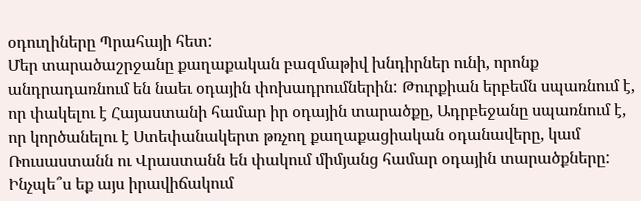օդուղիները Պրահայի հետ:
Մեր տարածաշրջանը քաղաքական բազմաթիվ խնդիրներ ունի, որոնք անդրադառնում են նաեւ օդային փոխադրումներին: Թուրքիան երբեմն սպառնում է, որ փակելու է Հայաստանի համար իր օդային տարածքը, Ադրբեջանը սպառնում է, որ կործանելու է Ստեփանակերտ թռչող քաղաքացիական օդանավերը, կամ Ռուսաստանն ու Վրաստանն են փակում միմյանց համար օդային տարածքները: Ինչպե՞ս եք այս իրավիճակում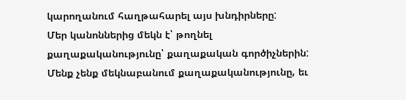կարողանում հաղթահարել այս խնդիրները:
Մեր կանոններից մեկն է՝ թողնել քաղաքականությունը՝ քաղաքական գործիչներին: Մենք չենք մեկնաբանում քաղաքականությունը, եւ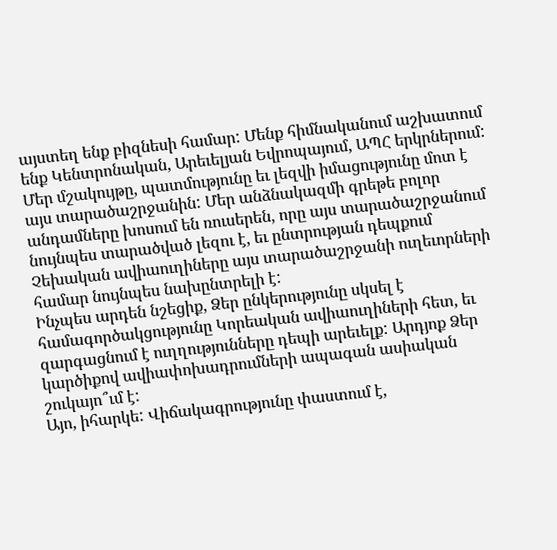այստեղ ենք բիզնեսի համար: Մենք հիմնականում աշխատում ենք Կենտրոնական, Արեւելյան Եվրոպայում, ԱՊՀ երկրներում: Մեր մշակույթը, պատմությունը եւ լեզվի իմացությունը մոտ է այս տարածաշրջանին: Մեր անձնակազմի գրեթե բոլոր անդամները խոսում են ռուսերեն, որը այս տարածաշրջանում նույնպես տարածված լեզու է, եւ ընտրության դեպքում Չեխական ավիաուղիները այս տարածաշրջանի ուղեւորների համար նույնպես նախընտրելի է:
Ինչպես արդեն նշեցիք, Ձեր ընկերությունը սկսել է համագործակցությունը Կորեական ավիաուղիների հետ, եւ զարգացնում է ուղղությունները դեպի արեւելք: Արդյոք Ձեր կարծիքով ավիափոխադրումների ապագան ասիական շուկայո՞ւմ է:
Այո, իհարկե: Վիճակագրությունը փաստում է,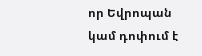որ Եվրոպան կամ դոփում է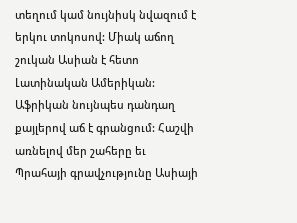տեղում կամ նույնիսկ նվազում է երկու տոկոսով: Միակ աճող շուկան Ասիան է հետո Լատինական Ամերիկան: Աֆրիկան նույնպես դանդաղ քայլերով աճ է գրանցում: Հաշվի առնելով մեր շահերը եւ Պրահայի գրավչությունը Ասիայի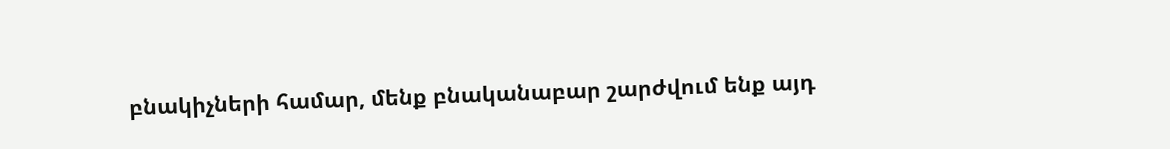բնակիչների համար, մենք բնականաբար շարժվում ենք այդ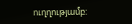ուղղությամբ: